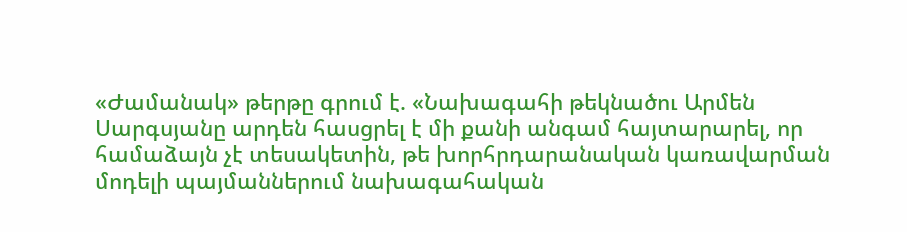«Ժամանակ» թերթը գրում է. «Նախագահի թեկնածու Արմեն Սարգսյանը արդեն հասցրել է մի քանի անգամ հայտարարել, որ համաձայն չէ տեսակետին, թե խորհրդարանական կառավարման մոդելի պայմաններում նախագահական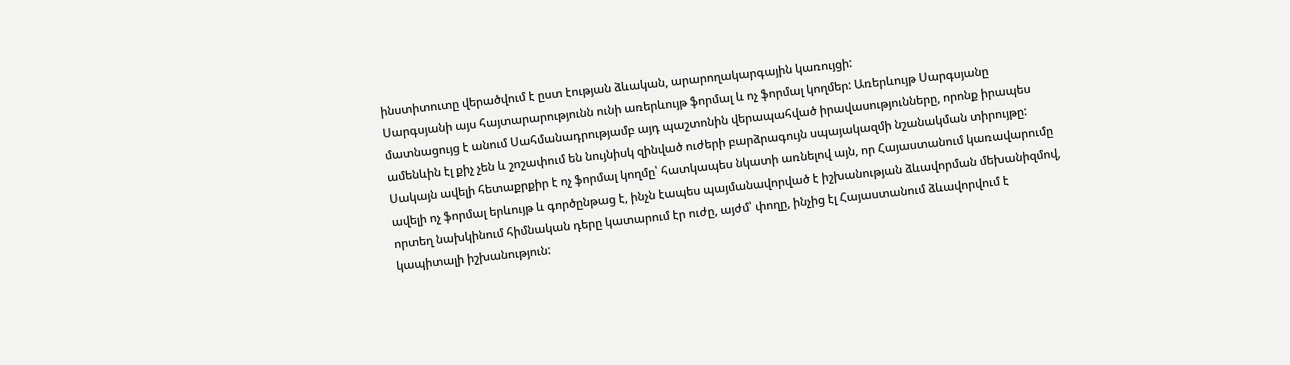ինստիտուտը վերածվում է ըստ էության ձևական, արարողակարգային կառույցի:
Սարգսյանի այս հայտարարությունն ունի առերևույթ ֆորմալ և ոչ ֆորմալ կողմեր: Առերևույթ Սարգսյանը մատնացույց է անում Սահմանադրությամբ այդ պաշտոնին վերապահված իրավասությունները, որոնք իրապես ամենևին էլ քիչ չեն և շոշափում են նույնիսկ զինված ուժերի բարձրագույն սպայակազմի նշանակման տիրույթը: Սակայն ավելի հետաքրքիր է ոչ ֆորմալ կողմը՝ հատկապես նկատի առնելով այն, որ Հայաստանում կառավարումը ավելի ոչ ֆորմալ երևույթ և գործընթաց է, ինչն էապես պայմանավորված է իշխանության ձևավորման մեխանիզմով, որտեղ նախկինում հիմնական դերը կատարում էր ուժը, այժմ՝ փողը, ինչից էլ Հայաստանում ձևավորվում է կապիտալի իշխանություն: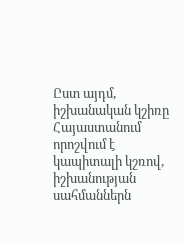Ըստ այդմ, իշխանական կշիռը Հայաստանում որոշվում է կապիտալի կշռով, իշխանության սահմաններն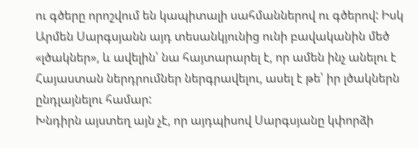ու գծերը որոշվում են կապիտալի սահմաններով ու գծերով: Իսկ Արմեն Սարգսյանն այդ տեսանկյունից ունի բավականին մեծ «լծակներ», և ավելին՝ նա հայտարարել է, որ ամեն ինչ անելու է Հայաստան ներդրումներ ներգրավելու, ասել է թե՝ իր լծակներն ընդլայնելու համար:
Խնդիրն այստեղ այն չէ, որ այդպիսով Սարգսյանը կփորձի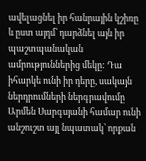ավելացնել իր հանրային կշիռը և ըստ այդմ՝ դարձնել այն իր պաշտպանական ամրություններից մեկը: Դա իհարկե ունի իր դերը, սակայն ներդրումների ներգրավումը Արմեն Սարգսյանի համար ունի անշուշտ այլ նպատակ՝ որքան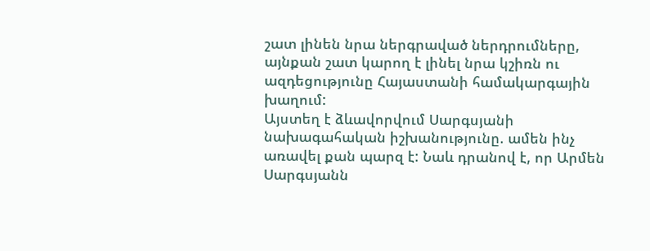շատ լինեն նրա ներգրաված ներդրումները, այնքան շատ կարող է լինել նրա կշիռն ու ազդեցությունը Հայաստանի համակարգային խաղում:
Այստեղ է ձևավորվում Սարգսյանի նախագահական իշխանությունը. ամեն ինչ առավել քան պարզ է: Նաև դրանով է, որ Արմեն Սարգսյանն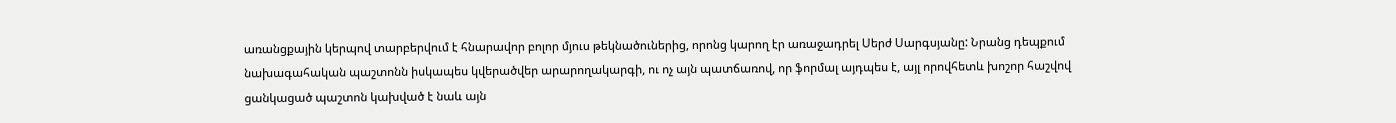առանցքային կերպով տարբերվում է հնարավոր բոլոր մյուս թեկնածուներից, որոնց կարող էր առաջադրել Սերժ Սարգսյանը: Նրանց դեպքում նախագահական պաշտոնն իսկապես կվերածվեր արարողակարգի, ու ոչ այն պատճառով, որ ֆորմալ այդպես է, այլ որովհետև խոշոր հաշվով ցանկացած պաշտոն կախված է նաև այն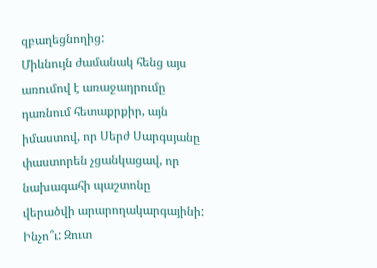զբաղեցնողից:
Միևնույն ժամանակ հենց այս առումով է առաջադրումը դառնում հետաքրքիր, այն իմաստով, որ Սերժ Սարգսյանը փաստորեն չցանկացավ, որ նախագահի պաշտոնը վերածվի արարողակարգայինի: Ինչո՞ւ: Զուտ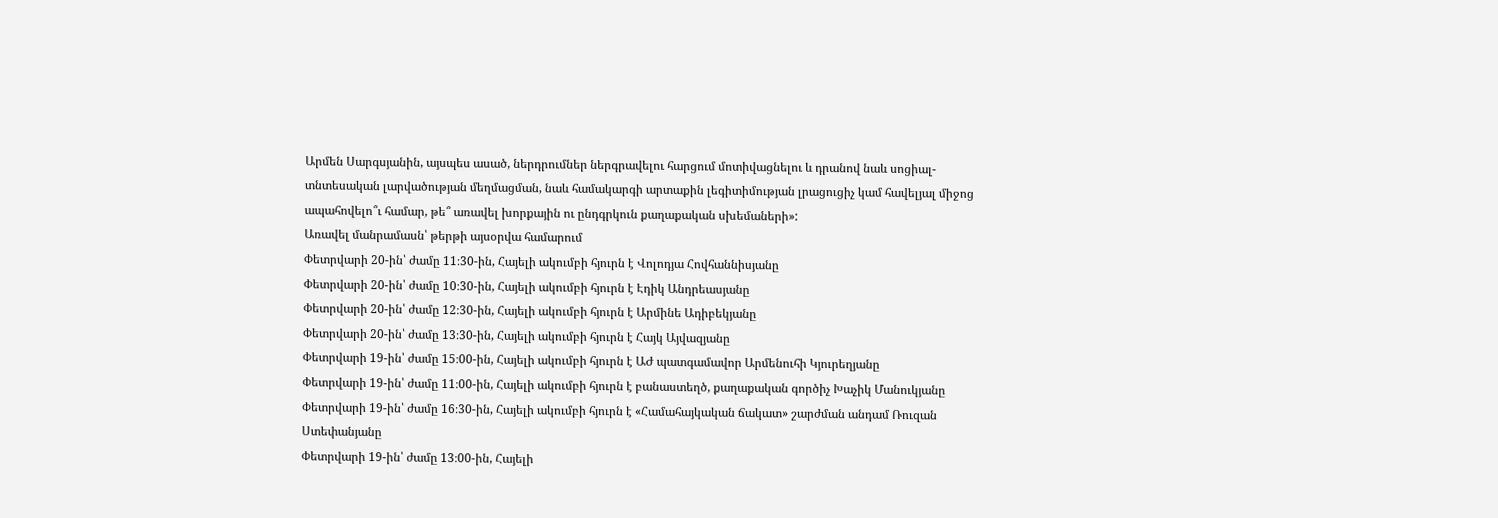Արմեն Սարգսյանին, այսպես ասած, ներդրումներ ներգրավելու հարցում մոտիվացնելու և դրանով նաև սոցիալ-տնտեսական լարվածության մեղմացման, նաև համակարգի արտաքին լեգիտիմության լրացուցիչ կամ հավելյալ միջոց ապահովելո՞ւ համար, թե՞ առավել խորքային ու ընդգրկուն քաղաքական սխեմաների»:
Առավել մանրամասն՝ թերթի այսօրվա համարում
Փետրվարի 20-ին՝ ժամը 11։30-ին, Հայելի ակումբի հյուրն է Վոլոդյա Հովհաննիսյանը
Փետրվարի 20-ին՝ ժամը 10։30-ին, Հայելի ակումբի հյուրն է Էդիկ Անդրեասյանը
Փետրվարի 20-ին՝ ժամը 12։30-ին, Հայելի ակումբի հյուրն է Արմինե Ադիբեկյանը
Փետրվարի 20-ին՝ ժամը 13։30-ին, Հայելի ակումբի հյուրն է Հայկ Այվազյանը
Փետրվարի 19-ին՝ ժամը 15։00-ին, Հայելի ակումբի հյուրն է ԱԺ պատգամավոր Արմենուհի Կյուրեղյանը
Փետրվարի 19-ին՝ ժամը 11։00-ին, Հայելի ակումբի հյուրն է բանաստեղծ, քաղաքական գործիչ Խաչիկ Մանուկյանը
Փետրվարի 19-ին՝ ժամը 16։30-ին, Հայելի ակումբի հյուրն է «Համահայկական ճակատ» շարժման անդամ Ռուզան Ստեփանյանը
Փետրվարի 19-ին՝ ժամը 13։00-ին, Հայելի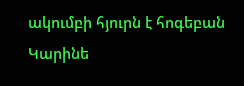ակումբի հյուրն է հոգեբան Կարինե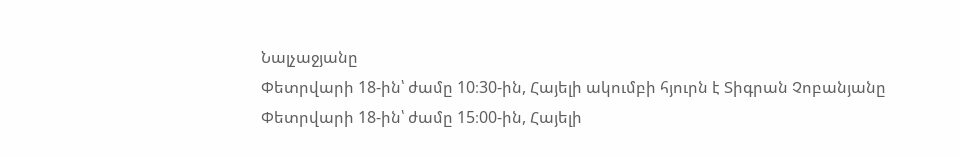Նալչաջյանը
Փետրվարի 18-ին՝ ժամը 10։30-ին, Հայելի ակումբի հյուրն է Տիգրան Չոբանյանը
Փետրվարի 18-ին՝ ժամը 15։00-ին, Հայելի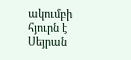ակումբի հյուրն է Սեյրան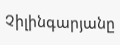Չիլինգարյանը